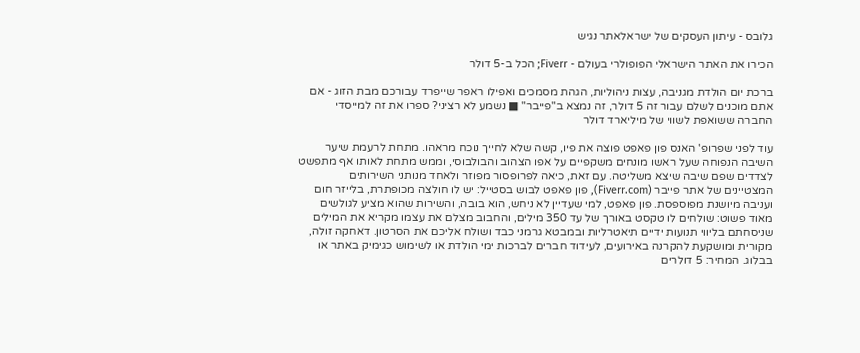גלובס - עיתון העסקים של ישראלאתר נגיש

הכירו את האתר הישראלי הפופולרי בעולם - Fiverr; הכל ב-5 דולר

ברכת יום הולדת מגניבה, עצות ניהוליות, הגהת מסמכים ואפילו ראפר שייפרד עבורכם מבת הזוג - אם אתם מוכנים לשלם עבור זה 5 דולר, זה נמצא ב"פייבר" ■ נשמע לא רציני? ספרו את זה למייסדי החברה ששואפת לשווי של מיליארד דולר

עוד לפני שפרופ' האנס פון פאפט פוצה את פיו, קשה שלא לחייך נוכח מראהו. מתחת לרעמת שיער השיבה הנפוחה שעל ראשו מונחים משקפיים על אפו הצהוב והבולבוסי, וממש מתחת לאותו אף מתפשט לצדדים שפם שיבה שיצא משליטה. עם זאת, כיאה לפרופסור מפוזר ולאחד מנותני השירותים המצטיינים של אתר פייבר (Fiverr.com), פון פאפט לבוש בסטייל: יש לו חולצה מכופתרת, בלייזר חום ועניבה מיושנת מפוספסת. פון פאפט, למי שעדיין לא ניחש, הוא בובה, והשירות שהוא מציע לגולשים מאוד פשוט: שולחים לו טקסט באורך של עד 350 מילים, והחבוב מצלם את עצמו מקריא את המילים שניסחתם בליווי תנועות ידיים תיאטרליות ובמבטא גרמני כבד ושולח אליכם את הסרטון. דאחקה זולה, מקורית ומושקעת להקרנה באירועים, לעידוד חברים לברכות ימי הולדת או לשימוש כגימיק באתר או בבלוג. המחיר: 5 דולרים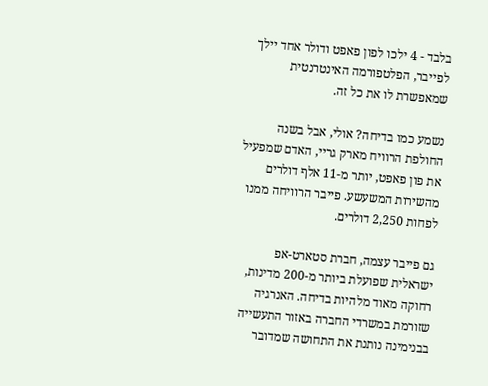בלבד - 4 ילכו לפון פאפט ודולר אחד יילך לפייבר, הפלטפורמה האינטרנטית שמאפשרת לו את כל זה.

נשמע כמו בדיחה? אולי, אבל בשנה החולפת הרוויח מארק גריי, האדם שמפעיל את פון פאפט, יותר מ-11 אלף דולרים מהשירות המשעשע. פייבר הרוויחה ממנו לפחות 2,250 דולרים.

גם פייבר עצמה, חברת סטארט-אפ ישראלית שפועלת ביותר מ-200 מדינות, רחוקה מאוד מלהיות בדיחה. האנרגיה שזורמת במשרדי החברה באזור התעשייה בבנימינה נותנת את התחושה שמדובר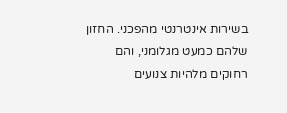בשירות אינטרנטי מהפכני. החזון שלהם כמעט מגלומני, והם רחוקים מלהיות צנועים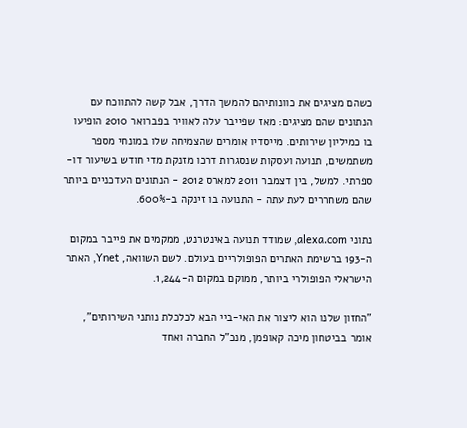כשהם מציגים את כוונותיהם להמשך הדרך, אבל קשה להתווכח עם הנתונים שהם מציגים: מאז שפייבר עלה לאוויר בפברואר 2010 הופיעו בו כמיליון שירותים. מייסדיו אומרים שהצמיחה שלו במונחי מספר משתמשים, תנועה ועסקות שנסגרות דרכו מזנקת מדי חודש בשיעור דו-ספרתי. למשל, בין דצמבר 2011 למארס 2012 - הנתונים העדכניים ביותר שהם משחררים לעת עתה - התנועה בו זינקה ב-600%.

נתוני alexa.com, שמודד תנועה באינטרנט, ממקמים את פייבר במקום ה-193 ברשימת האתרים הפופולריים בעולם. לשם השוואה, Ynet, האתר הישראלי הפופולרי ביותר, ממוקם במקום ה-1,244.

"החזון שלנו הוא ליצור את האי-ביי הבא לכלכלת נותני השירותים", אומר בביטחון מיכה קאופמן, מנכ"ל החברה ואחד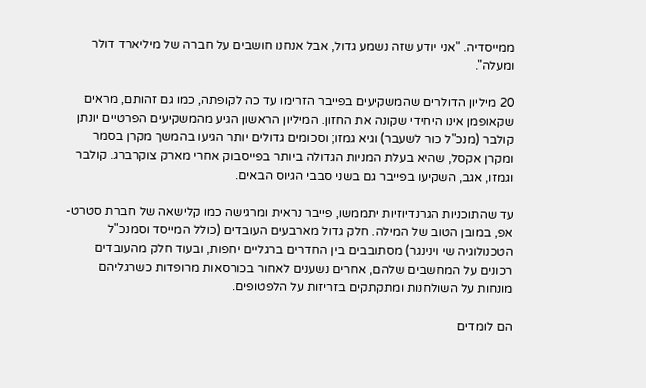ממייסדיה. "אני יודע שזה נשמע גדול, אבל אנחנו חושבים על חברה של מיליארד דולר ומעלה".

20 מיליון הדולרים שהמשקיעים בפייבר הזרימו עד כה לקופתה, כמו גם זהותם, מראים שקאופמן אינו היחידי שקונה את החזון. המיליון הראשון הגיע מהמשקיעים הפרטיים יונתן קולבר (מנכ"ל כור לשעבר) וגיא גמזו; וסכומים גדולים יותר הגיעו בהמשך מקרן בסמר ומקרן אקסל, שהיא בעלת המניות הגדולה ביותר בפייסבוק אחרי מארק צוקרברג. קולבר וגמזו, אגב, השקיעו בפייבר גם בשני סבבי הגיוס הבאים.

עד שהתוכניות הגרנדיוזיות יתממשו, פייבר נראית ומרגישה כמו קלישאה של חברת סטרט-אפ, במובן הטוב של המילה. חלק גדול מארבעים העובדים (כולל המייסד וסמנכ"ל הטכנולוגיה שי וינינגר) מסתובבים בין החדרים ברגליים יחפות, ובעוד חלק מהעובדים רכונים על המחשבים שלהם, אחרים נשענים לאחור בכורסאות מרופדות כשרגליהם מונחות על השולחנות ומתקתקים בזריזות על הלפטופים.

הם לומדים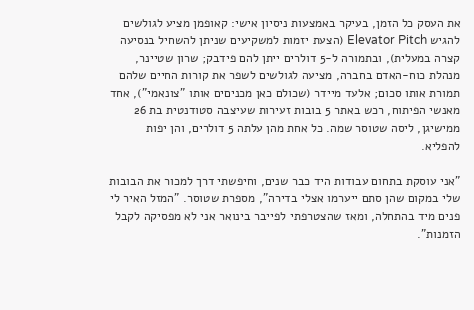את העסק כל הזמן, בעיקר באמצעות ניסיון אישי: קאופמן מציע לגולשים להגיש Elevator Pitch (הצעת יזמות למשקיעים שניתן להשחיל בנסיעה קצרה במעלית), ובתמורה ל-5 דולרים ייתן להם פידבק; שרון שטיינר, מנהלת כוח-האדם בחברה, מציעה לגולשים לשפר את קורות החיים שלהם תמורת אותו סכום; אלעד מיידר (שכולם כאן מכניםים אותו "צונאמי"), אחד מאנשי הפיתוח, רכש באתר 5 בובות זעירות שעיצבה סטודנטית בת 26 ממישיגן, ליסה שטוסר שמה. כל אחת מהן עלתה 5 דולרים, והן יפות להפליא.

"אני עוסקת בתחום עבודות היד כבר שנים, וחיפשתי דרך למכור את הבובות שלי במקום שהן סתם ייערמו אצלי בדירה", מספרת שטוסר. "המזל האיר לי פנים מיד בהתחלה, ומאז שהצטרפתי לפייבר בינואר אני לא מפסיקה לקבל הזמנות".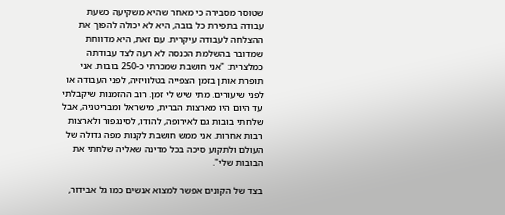שטוסר מסבירה כי מאחר שהיא משקיעה כשעת עבודה בתפירת כל בובה, היא לא יכולה להפוך את ההצלחה לעבודה עיקרית. עם זאת, היא מדווחת שמדובר בהשלמת הכנסה לא רעה לצד עבודתה כמלצרית: "אני חושבת שמכרתי כ-250 בובות. אני תופרת אותן בזמן הצפייה בטלוויזיה, לפני העבודה או לפני שיעורים. מתי שיש לי זמן. רוב ההזמנות שיקבלתי עד היום היו מארצות הברית, מישראל ומבריטניה, אבל שלחתי בובות גם לאירופה, להודו, לסינגפור ולארצות רבות אחרות. אני ממש חושבת לקנות מפה גדולה של העולם ולתקוע סיכה בכל מדינה שאליה שלחתי את הבובות שלי".

בצד של הקונים אפשר למצוא אנשים כמו גל אבידור,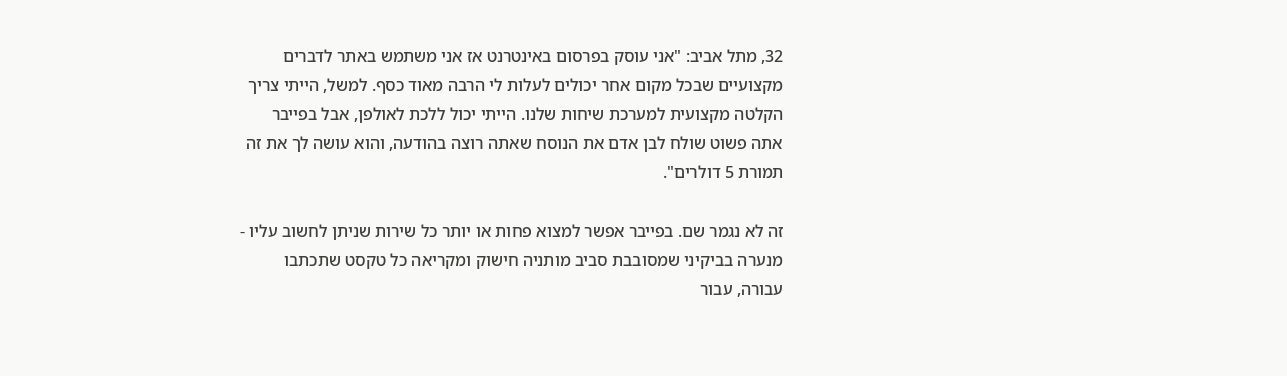32, מתל אביב: "אני עוסק בפרסום באינטרנט אז אני משתמש באתר לדברים מקצועיים שבכל מקום אחר יכולים לעלות לי הרבה מאוד כסף. למשל, הייתי צריך הקלטה מקצועית למערכת שיחות שלנו. הייתי יכול ללכת לאולפן, אבל בפייבר אתה פשוט שולח לבן אדם את הנוסח שאתה רוצה בהודעה, והוא עושה לך את זה תמורת 5 דולרים".

זה לא נגמר שם. בפייבר אפשר למצוא פחות או יותר כל שירות שניתן לחשוב עליו - מנערה בביקיני שמסובבת סביב מותניה חישוק ומקריאה כל טקסט שתכתבו עבורה, עבור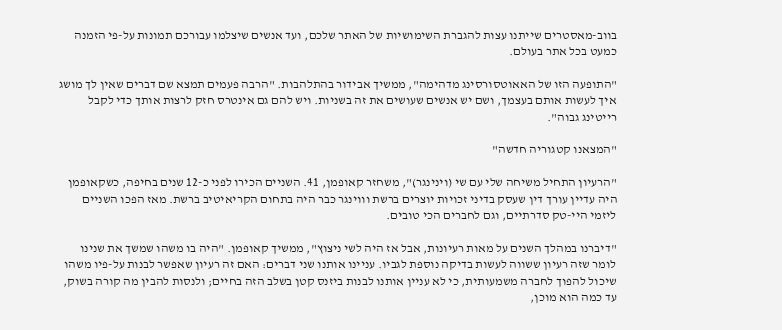בווב-מאסטרים שייתנו עצות להגברת השימושיות של האתר שלכם, ועד אנשים שיצלמו עבורכם תמונות על-פי הזמנה כמעט בכל אתר בעולם.

"התופעה הזו של האאוטסורסינג מדהימה", ממשיך אבידור בהתלהבות. "הרבה פעמים תמצא שם דברים שאין לך מושג איך לעשות אותם בעצמך, ושם יש אנשים שעושים את זה בשניות. ויש להם גם אינטרס חזק לרצות אותך כדי לקבל רייטינג גבוה".

"המצאנו קטגוריה חדשה"

"הרעיון התחיל משיחה שלי עם שי (וינינגר)", משחזר קאופמן, 41. השניים הכירו לפני כ-12 שנים בחיפה, כשקאופמן היה עדיין עורך דין שעסק בדיני זכויות יוצרים ברשת וווינגר כבר היה בתחום הקריאיטיב ברשת. מאז הפכו השניים ליזמי היי-טק סדרתיים, וגם לחברים הכי טובים.

"דיברנו במהלך השנים על מאות רעיונות, אבל אז היה לשי ניצוץ", ממשיך קאופמן. "היה בו משהו שמשך את שנינו לומר שזה רעיון ששווה לעשות בדיקה נוספת לגביו. עניינו אותנו שני דברים: האם זה רעיון שאפשר לבנות על-פיו משהו שיכול להפוך לחברה משמעותית, כי לא עניין אותנו לבנות ביזנס קטן בשלב הזה בחיים; ולנסות להבין מה קורה בשוק, עד כמה הוא מוכן,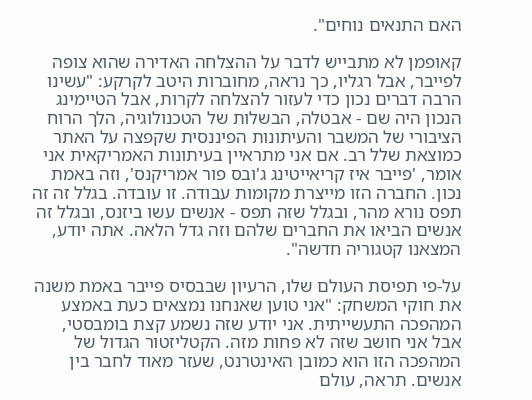האם התנאים נוחים".

קאופמן לא מתבייש לדבר על ההצלחה האדירה שהוא צופה לפייבר, אבל רגליו, כך נראה, מחוברות היטב לקרקע: "עשינו הרבה דברים נכון כדי לעזור להצלחה לקרות, אבל הטיימינג הנכון היה שם - אבטלה, הבשלות של הטכנולוגיה, הלך הרוח הציבורי של המשבר והעיתונות הפיננסית שקפצה על האתר כמוצאת שלל רב. אם אני מתראיין בעיתונות האמריקאית אני אומר, 'פייבר איז קריאייטינג ג'ובס פור אמריקנס', וזה באמת נכון. החברה הזו מייצרת מקומות עבודה. זו עובדה. בגלל זה זה תפס נורא מהר, ובגלל שזה תפס - אנשים עשו ביזנס, ובגלל זה אנשים הביאו את החברים שלהם וזה גדל הלאה. אתה יודע, המצאנו קטגוריה חדשה".

על-פי תפיסת העולם שלו, הרעיון שבבסיס פייבר באמת משנה את חוקי המשחק: "אני טוען שאנחנו נמצאים כעת באמצע המהפכה התעשייתית. אני יודע שזה נשמע קצת בומבסטי, אבל אני חושב שזה לא פחות מזה. הקטליזטור הגדול של המהפכה הזו הוא כמובן האינטרנט, שעזר מאוד לחבר בין אנשים. תראה, עולם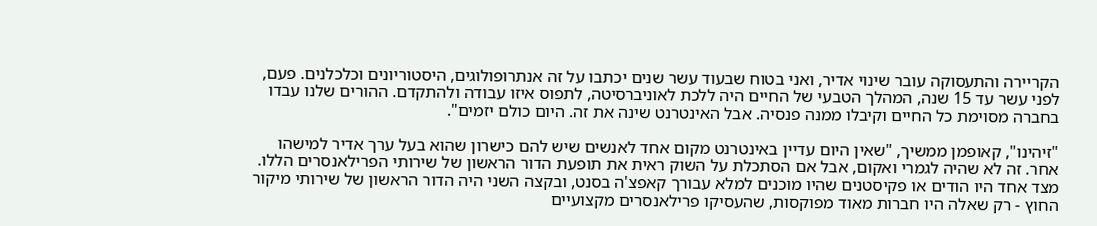הקריירה והתעסוקה עובר שינוי אדיר, ואני בטוח שבעוד עשר שנים יכתבו על זה אנתרופולוגים, היסטוריונים וכלכלנים. פעם, לפני עשר עד 15 שנה, המהלך הטבעי של החיים היה ללכת לאוניברסיטה, לתפוס איזו עבודה ולהתקדם. ההורים שלנו עבדו בחברה מסוימת כל החיים וקיבלו ממנה פנסיה. אבל האינטרנט שינה את זה. היום כולם יזמים".

"זיהינו", קאופמן ממשיך, "שאין היום עדיין באינטרנט מקום אחד לאנשים שיש להם כישרון שהוא בעל ערך אדיר למישהו אחר. זה לא שהיה לגמרי ואקום, אבל אם הסתכלת על השוק ראית את תופעת הדור הראשון של שירותי הפרילאנסרים הללו. מצד אחד היו הודים או פקיסטנים שהיו מוכנים למלא עבורך קאפצ'ה בסנט, ובקצה השני היה הדור הראשון של שירותי מיקור החוץ - רק שאלה היו חברות מאוד מפוקסות, שהעסיקו פרילאנסרים מקצועיים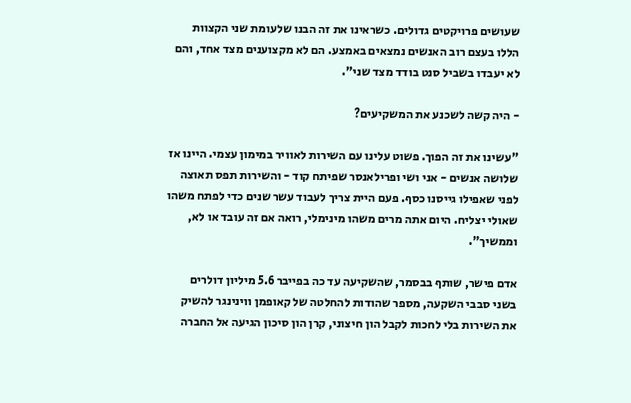שעושים פרויקטים גדולים. כשראינו את זה הבנו שלעומת שני הקצוות הללו בעצם רוב האנשים נמצאים באמצע. הם לא מקצוענים מצד אחד, והם לא יעבדו בשביל סנט בודד מצד שני".

- היה קשה לשכנע את המשקיעים?

"עשינו את זה הפוך. פשוט עלינו עם השירות לאוויר במימון עצמי. היינו אז שלושה אנשים - אני ושי ופרילאנסר שפיתח קוד - והשירות תפס תאוצה לפני שאפילו גייסנו כסף. פעם היית צריך לעבוד עשר שנים כדי לפתח משהו שאולי יצליח. היום אתה מרים משהו מינימלי, רואה אם זה עובד או לא, וממשיך".

אדם פישר, שותף בבסמר, שהשקיעה עד כה בפייבר 5.6 מיליון דולרים בשני סבבי השקעה, מספר שהודות להחלטה של קאופמן ווינינגר להשיק את השירות בלי לחכות לקבל הון חיצוני, קרן הון סיכון הגיעה אל החברה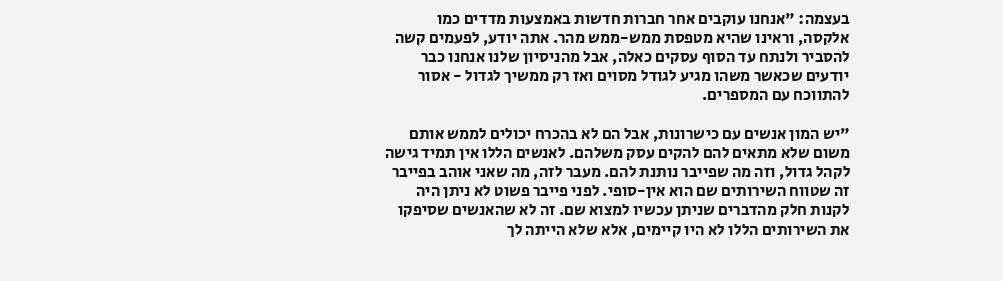בעצמה: "אנחנו עוקבים אחר חברות חדשות באמצעות מדדים כמו אלקסה, וראינו שהיא מטפסת ממש-ממש מהר. אתה יודע, לפעמים קשה להסביר ולנתח עד הסוף עסקים כאלה, אבל מהניסיון שלנו אנחנו כבר יודעים שכאשר משהו מגיע לגודל מסוים ואז רק ממשיך לגדול - אסור להתווכח עם המספרים.

"יש המון אנשים עם כישרונות, אבל הם לא בהכרח יכולים לממש אותם משום שלא מתאים להם להקים עסק משלהם. לאנשים הללו אין תמיד גישה לקהל גדול, וזה מה שפייבר נותנת להם. מעבר לזה, מה שאני אוהב בפייבר זה שטווח השירותים שם הוא אין-סופי. לפני פייבר פשוט לא ניתן היה לקנות חלק מהדברים שניתן עכשיו למצוא שם. זה לא שהאנשים שסיפקו את השירותים הללו לא היו קיימים, אלא שלא הייתה לך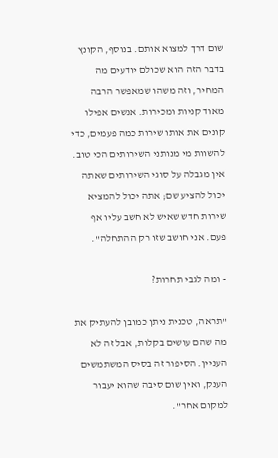שום דרך למצוא אותם. בנוסף, הקונץ בדבר הזה הוא שכולם יודעים מה המחיר, וזה משהו שמאפשר הרבה מאוד קניות ומכירות. אנשים אפילו קונים את אותו שירות כמה פעמים, כדי להשוות מי מנותני השירותים הכי טוב. אין מגבלה על סוגי השירותים שאתה יכול להציע שם; אתה יכול להמציא שירות חדש שאיש לא חשב עליו אף פעם. אני חושב שזו רק ההתחלה".

- ומה לגבי תחרות?

"תראה, טכנית ניתן כמובן להעתיק את מה שהם עושים בקלות, אבל זה לא העניין. הסיפור זה בסיס המשתמשים הענק, ואין שום סיבה שהוא יעבור למקום אחר".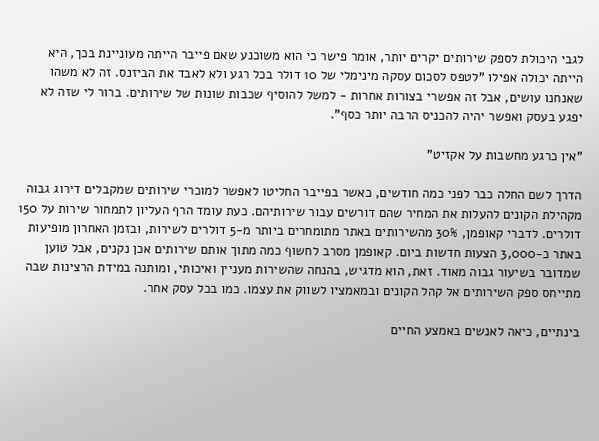לגבי היכולת לספק שירותים יקרים יותר, אומר פישר כי הוא משוכנע שאם פייבר הייתה מעוניינת בכך, היא הייתה יכולה אפילו "לטפס לסכום עסקה מינימלי של 10 דולר בכל רגע ולא לאבד את הביזנס. זה לא משהו שאנחנו עושים, אבל זה אפשרי בצורות אחרות - למשל להוסיף שכבות שונות של שירותים. ברור לי שזה לא יפגע בעסק ואפשר יהיה להכניס הרבה יותר כסף".

"אין כרגע מחשבות על אקזיט"

הדרך לשם החלה כבר לפני כמה חודשים, כאשר בפייבר החליטו לאפשר למוכרי שירותים שמקבלים דירוג גבוה מקהילת הקונים להעלות את המחיר שהם דורשים עבור שירותיהם. כעת עומד הרף העליון לתמחור שירות על 150 דולרים. לדברי קאופמן, 30% מהשירותים באתר מתומחרים ביותר מ-5 דולרים לשירות, ובזמן האחרון מופיעות באתר כ-3,000 הצעות חדשות ביום. קאופמן מסרב לחשוף כמה מתוך אותם שירותים אכן נקנים, אבל טוען שמדובר בשיעור גבוה מאוד. זאת, הוא מדגיש, בהנחה שהשירות מעניין ואיכותי, ומותנה במידת הרצינות שבה מתייחס ספק השירותים אל קהל הקונים ובמאמציו לשווק את עצמו. כמו בכל עסק אחר.

בינתיים, כיאה לאנשים באמצע החיים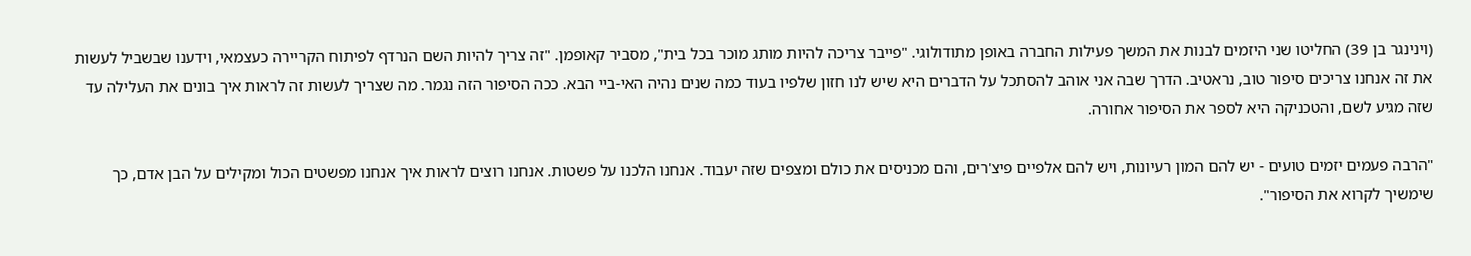(וינינגר בן 39) החליטו שני היזמים לבנות את המשך פעילות החברה באופן מתודולוגי. "פייבר צריכה להיות מותג מוכר בכל בית", מסביר קאופמן. "זה צריך להיות השם הנרדף לפיתוח הקריירה כעצמאי, וידענו שבשביל לעשות את זה אנחנו צריכים סיפור טוב, נראטיב. הדרך שבה אני אוהב להסתכל על הדברים היא שיש לנו חזון שלפיו בעוד כמה שנים נהיה האי-ביי הבא. ככה הסיפור הזה נגמר. מה שצריך לעשות זה לראות איך בונים את העלילה עד שזה מגיע לשם, והטכניקה היא לספר את הסיפור אחורה.

"הרבה פעמים יזמים טועים - יש להם המון רעיונות, ויש להם אלפיים פיצ'רים, והם מכניסים את כולם ומצפים שזה יעבוד. אנחנו הלכנו על פשטות. אנחנו רוצים לראות איך אנחנו מפשטים הכול ומקילים על הבן אדם, כך שימשיך לקרוא את הסיפור".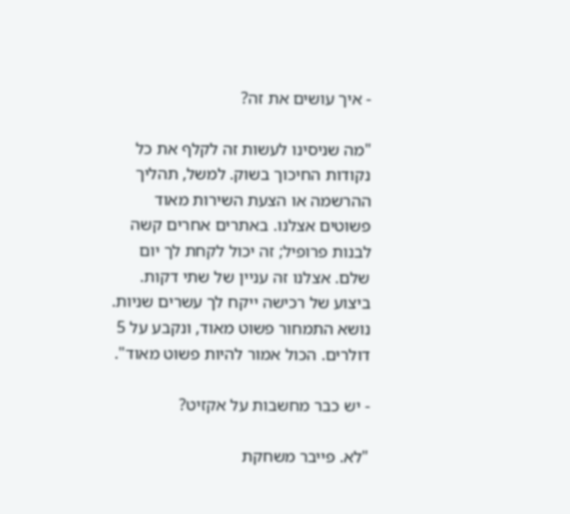- איך עושים את זה?

"מה שניסינו לעשות זה לקלף את כל נקודות החיכוך בשוק. למשל, תהליך ההרשמה או הצעת השירות מאוד פשוטים אצלנו. באתרים אחרים קשה לבנות פרופיל; זה יכול לקחת לך יום שלם. אצלנו זה עניין של שתי דקות. ביצוע של רכישה ייקח לך עשרים שניות. נושא התמחור פשוט מאוד, ונקבע על 5 דולרים. הכול אמור להיות פשוט מאוד".

- יש כבר מחשבות על אקזיט?

"לא. פייבר משחקת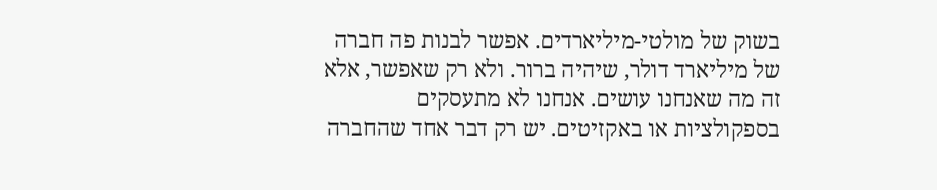בשוק של מולטי-מיליארדים. אפשר לבנות פה חברה של מיליארד דולר, שיהיה ברור. ולא רק שאפשר, אלא זה מה שאנחנו עושים. אנחנו לא מתעסקים בספקולציות או באקזיטים. יש רק דבר אחד שהחברה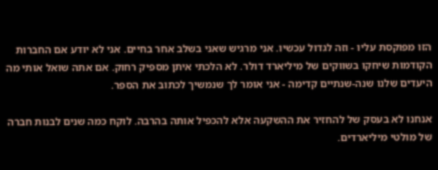הזו מפוקסת עליו - וזה לגדול עכשיו. אני מרגיש שאני בשלב אחר בחיים. אני לא יודע אם החברות הקודמות שיחקו בשווקים של מיליארד דולר. לא הלכתי איתן מספיק רחוק. אם אתה שואל אותי מה היעדים שלנו שנה-שנתיים קדימה - אני אומר לך שנמשיך לכתוב את הספר.

אנחנו לא בעסק של להחזיר את ההשקעה אלא להכפיל אותה בהרבה. לוקח כמה שנים לבנות חברה של מולטי מיליארדים.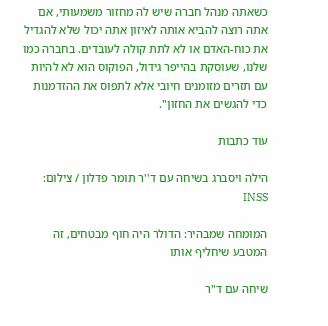כשאתה מנהל חברה שיש לה מחזור משמעותי, אם אתה רוצה להביא אותה לאיזון אתה יכול שלא להגדיל את כוח-האדם או לא לתת קולה לעובדים. בחברה כמו שלנו, שעוסקת בהייפר גידול, הפוקוס הוא לא להיות עם תזרים מזומנים חיובי אלא לתפוס את ההזדמנות כדי להגשים את החזון".

עוד כתבות

הילה ויסברג בשיחה עם ד''ר תומר פדלון / צילום: INSS

המומחה שמבהיר: הדולר היה חוף מבטחים, זה המטבע שיחליף אותו

שיחה עם ד"ר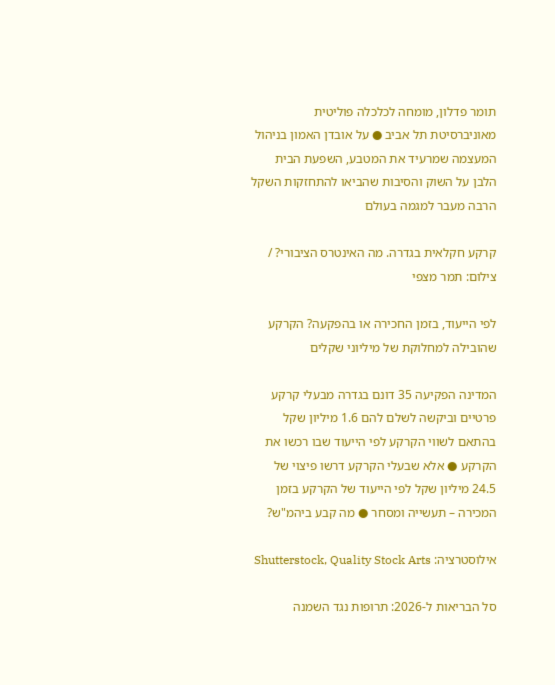תומר פדלון, מומחה לכלכלה פוליטית מאוניברסיטת תל אביב ● על אובדן האמון בניהול המעצמה שמרעיד את המטבע, השפעת הבית הלבן על השוק והסיבות שהביאו להתחזקות השקל הרבה מעבר למגמה בעולם

קרקע חקלאית בגדרה. מה האינטרס הציבורי? / צילום: תמר מצפי

לפי הייעוד, בזמן החכירה או בהפקעה? הקרקע שהובילה למחלוקת של מיליוני שקלים

המדינה הפקיעה 35 דונם בגדרה מבעלי קרקע פרטיים וביקשה לשלם להם 1.6 מיליון שקל בהתאם לשווי הקרקע לפי הייעוד שבו רכשו את הקרקע ● אלא שבעלי הקרקע דרשו פיצוי של 24.5 מיליון שקל לפי הייעוד של הקרקע בזמן המכירה – תעשייה ומסחר ● מה קבע ביהמ"ש?

אילוסטרציה: Shutterstock, Quality Stock Arts

סל הבריאות ל-2026: תרופות נגד השמנה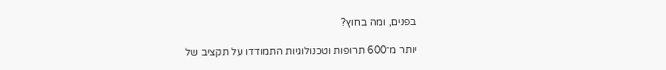בפנים, ומה בחוץ?

יותר מ־600 תרופות וטכנולוגיות התמודדו על תקציב של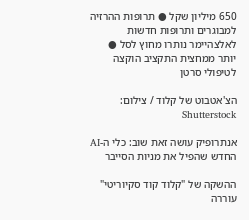650 מיליון שקל ● תרופות ההרזיה למבוגרים ותרופות חדשות לאלצהיימר נותרו מחוץ לסל ● יותר ממחצית התקציב הוקצה לטיפולי סרטן

הצ'אטבוט של קלוד / צילום: Shutterstock

אנתרופיק עושה זאת שוב: כלי ה-AI החדש שהפיל את מניות הסייבר

ההשקה של "קלוד קוד סקיוריטי" עוררה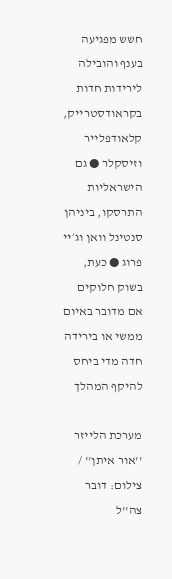חשש מפגיעה בענף והובילה לירידות חדות בקראודסטרייק, קלאודפלייר וזיסקלר ● גם הישראליות התרסקו, ביניהן סנטינל וואן וג׳יי פרוג ● כעת, בשוק חלוקים אם מדובר באיום ממשי או בירידה חדה מדי ביחס להיקף המהלך

מערכת הלייזר ''אור איתן'' / צילום: דובר צה''ל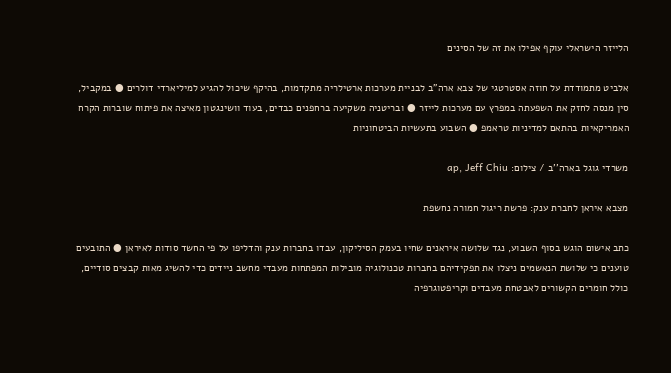הלייזר הישראלי עוקף אפילו את זה של הסינים

אלביט מתמודדת על חוזה אסטרטגי של צבא ארה"ב לבניית מערכות ארטילריה מתקדמות, בהיקף שיכול להגיע למיליארדי דולרים ● במקביל, סין מנסה לחזק את השפעתה במפרץ עם מערכות לייזר ● ובריטניה משקיעה ברחפנים כבדים, בעוד וושינגטון מאיצה את פיתוח שוברות הקרח האמריקאיות בהתאם למדיניות טראמפ ● השבוע בתעשיות הביטחוניות

משרדי גוגל בארה''ב / צילום: ap, Jeff Chiu

מצבא איראן לחברת ענק: פרשת ריגול חמורה נחשפת

כתב אישום הוגש בסוף השבוע, נגד שלושה איראנים שחיו בעמק הסיליקון, עבדו בחברות ענק והדליפו על פי החשד סודות לאיראן ● התובעים טוענים כי שלושת הנאשמים ניצלו את תפקידיהם בחברות טכנולוגיה מובילות המפתחות מעבדי מחשב ניידים כדי להשיג מאות קבצים סודיים, כולל חומרים הקשורים לאבטחת מעבדים וקריפטוגרפיה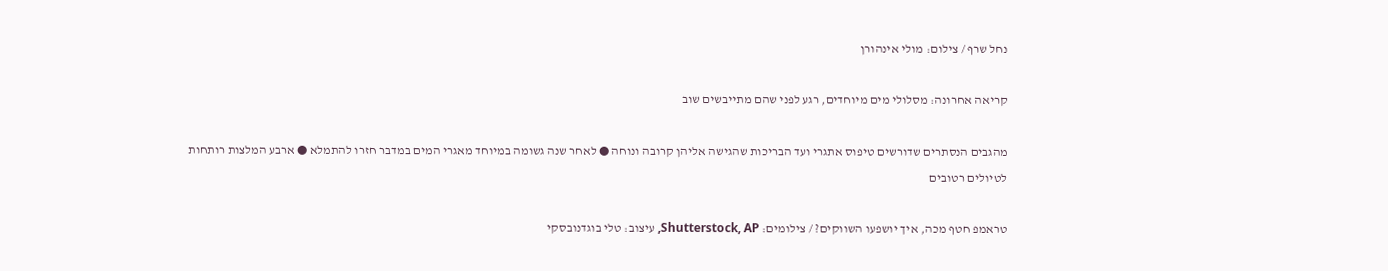נחל שרף / צילום: מולי אינהורן

קריאה אחרונה: מסלולי מים מיוחדים, רגע לפני שהם מתייבשים שוב

מהגבים הנסתרים שדורשים טיפוס אתגרי ועד הבריכות שהגישה אליהן קרובה ונוחה ● לאחר שנה גשומה במיוחד מאגרי המים במדבר חזרו להתמלא ● ארבע המלצות רותחות לטיולים רטובים

טראמפ חטף מכה, איך יושפעו השווקים? / צילומים: Shutterstock, AP, עיצוב: טלי בוגדנובסקי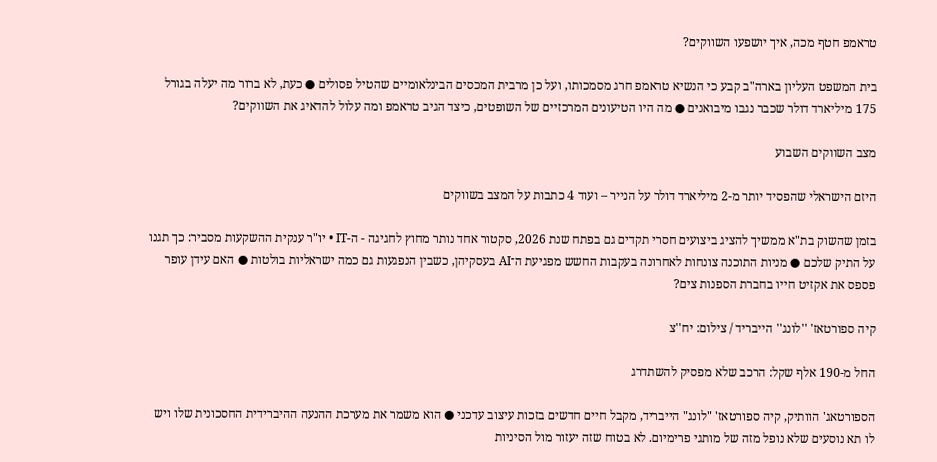טראמפ חטף מכה, איך יושפעו השווקים?

בית המשפט העליון בארה"ב קבע כי הנשיא טראמפ חרג מסמכותו, ועל כן מרבית המכסים הבינלאומיים שהטיל פסולים ● כעת, לא ברור מה יעלה בגורל 175 מיליארד דולר שכבר נגבו מיבואנים ● מה היו הטיעונים המרכזיים של השופטים, כיצד הגיב טראמפ ומה עלול להדאיג את השווקים?

מצב השווקים השבוע

היזם הישראלי שהפסיד יותר מ-2 מיליארד דולר על הנייר – ועוד 4 כתבות על המצב בשווקים

בזמן שהשוק בת"א ממשיך להציג ביצועים חסרי תקדים גם בפתח שנת 2026, סקטור אחד נותר מחוץ לחגיגה - ה-IT • יו"ר ענקית ההשקעות מסביר: כך תגנו על התיק שלכם ● מניות התוכנה צונחות לאחרונה בעקבות החשש מפגיעת ה־AI בעסקיהן, כשבין הנפגעות גם כמה ישראליות בולטות ● האם עידן עופר פספס את אקזיט חייו בחברת הספנות צים?

קיה ספורטאז' ''לונג'' הייבריד / צילום: יח''צ

החל מ-190 אלף שקל: הרכב שלא מפסיק להשתדרג

הספורטאג' הוותיק, קיה ספורטאז' "לונג" הייבריד, מקבל חיים חדשים בזכות עיצוב עדכני ● הוא משמר את מערכת ההנעה ההיברידית החסכונית שלו ויש לו תא נוסעים שלא נופל מזה של מותגי פרימיום. לא בטוח שזה יעזור מול הסיניות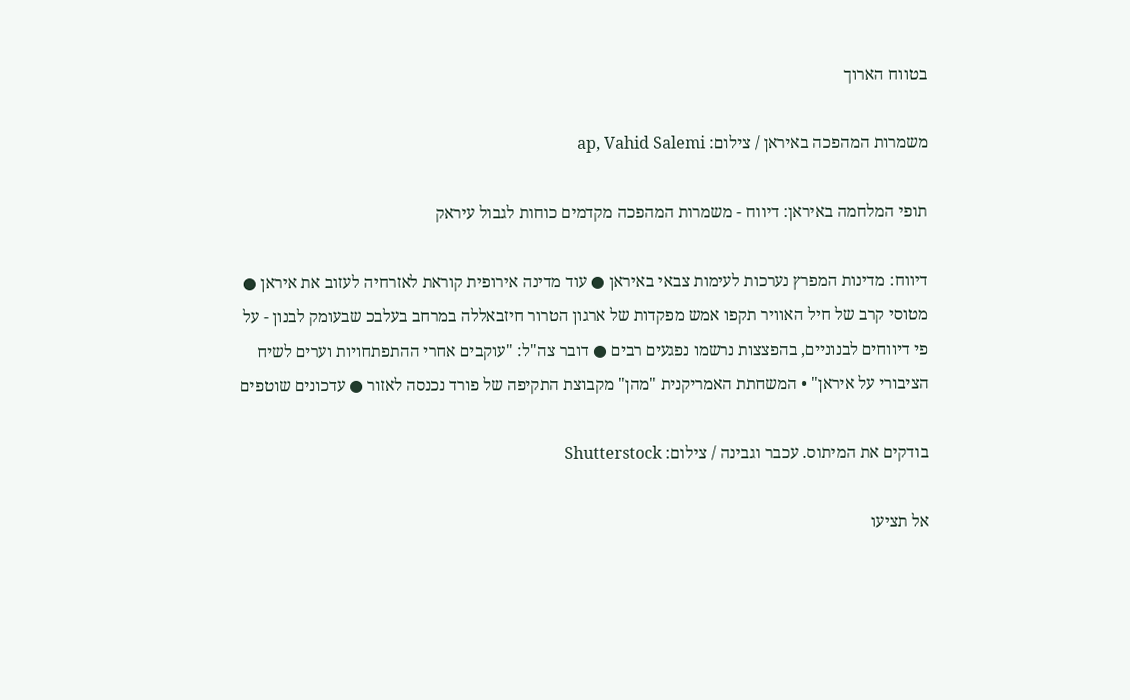בטווח הארוך

משמרות המהפכה באיראן / צילום: ap, Vahid Salemi

תופי המלחמה באיראן: דיווח - משמרות המהפכה מקדמים כוחות לגבול עיראק

דיווח: מדינות המפרץ נערכות לעימות צבאי באיראן ● עוד מדינה אירופית קוראת לאזרחיה לעזוב את איראן ● מטוסי קרב של חיל האוויר תקפו אמש מפקדות של ארגון הטרור חיזבאללה במרחב בעלבכ שבעומק לבנון - על פי דיווחים לבנוניים, בהפצצות נרשמו נפגעים רבים ● דובר צה"ל: "עוקבים אחרי ההתפתחויות וערים לשיח הציבורי על איראן" • המשחתת האמריקנית "מהן" מקבוצת התקיפה של פורד נכנסה לאזור ● עדכונים שוטפים

בודקים את המיתוס. עכבר וגבינה / צילום: Shutterstock

אל תציעו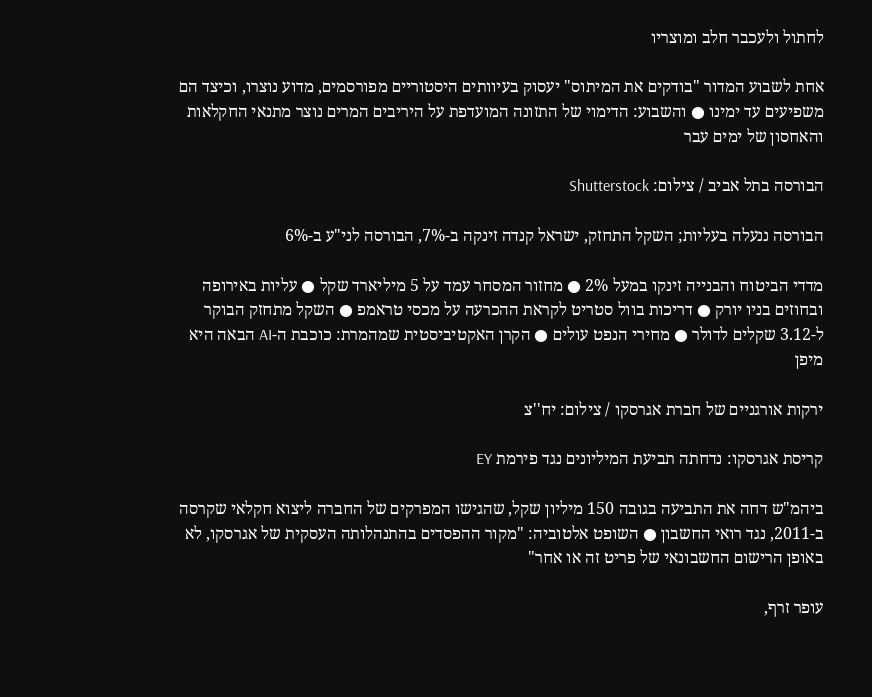לחתול ולעכבר חלב ומוצריו

אחת לשבוע המדור "בודקים את המיתוס" יעסוק בעיוותים היסטוריים מפורסמים, מדוע נוצרו, וכיצד הם משפיעים עד ימינו ● והשבוע: הדימוי של התזונה המועדפת על היריבים המרים נוצר מתנאי החקלאות והאחסון של ימים עבר

הבורסה בתל אביב / צילום: Shutterstock

הבורסה ננעלה בעליות; השקל התחזק, ישראל קנדה זינקה ב-7%, הבורסה לני"ע ב-6%

מדדי הביטוח והבנייה זינקו במעל 2% ● מחזור המסחר עמד על 5 מיליארד שקל ● עליות באירופה ובחוזים בניו יורק ● דריכות בוול סטריט לקראת ההכרעה על מכסי טראמפ ● השקל מתחזק הבוקר ל-3.12 שקלים לדולר ● מחירי הנפט עולים ● הקרן האקטיביסטית שמהמרת: כוכבת ה-AI הבאה היא מיפן

ירקות אורגניים של חברת אגרסקו / צילום: יח''צ

קריסת אגרסקו: נדחתה תביעת המיליונים נגד פירמת EY

ביהמ"ש דחה את התביעה בגובה 150 מיליון שקל, שהגישו המפרקים של החברה ליצוא חקלאי שקרסה ב-2011, נגד רואי החשבון ● השופט אלטוביה: "מקור ההפסדים בהתנהלותה העסקית של אגרסקו, לא באופן הרישום החשבונאי של פריט זה או אחר"

עופר זרף,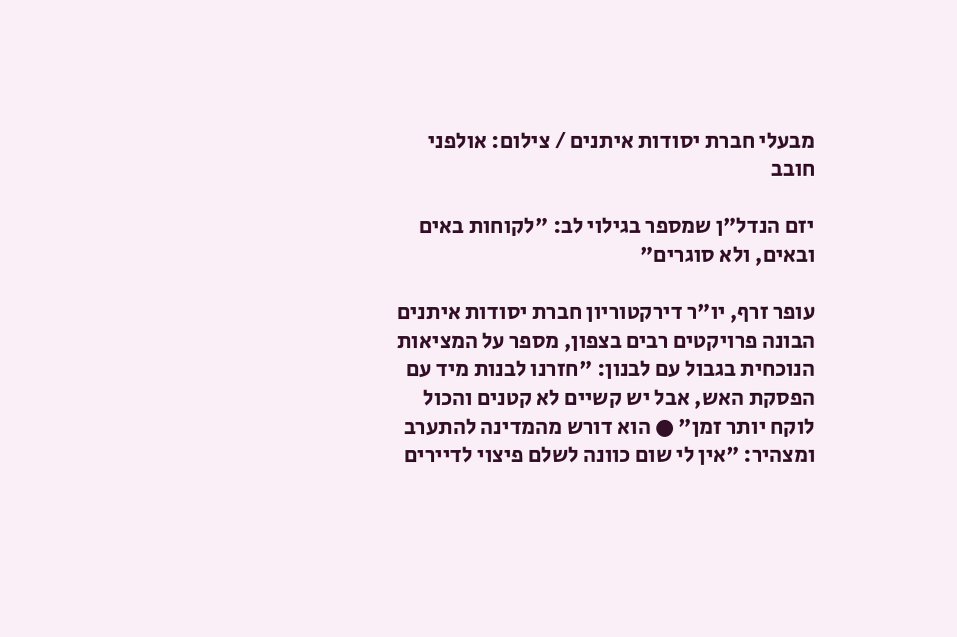מבעלי חברת יסודות איתנים / צילום: אולפני חובב

יזם הנדל"ן שמספר בגילוי לב: "לקוחות באים ובאים, ולא סוגרים"

עופר זרף, יו"ר דירקטוריון חברת יסודות איתנים הבונה פרויקטים רבים בצפון, מספר על המציאות הנוכחית בגבול עם לבנון: "חזרנו לבנות מיד עם הפסקת האש, אבל יש קשיים לא קטנים והכול לוקח יותר זמן" ● הוא דורש מהמדינה להתערב ומצהיר: "אין לי שום כוונה לשלם פיצוי לדיירים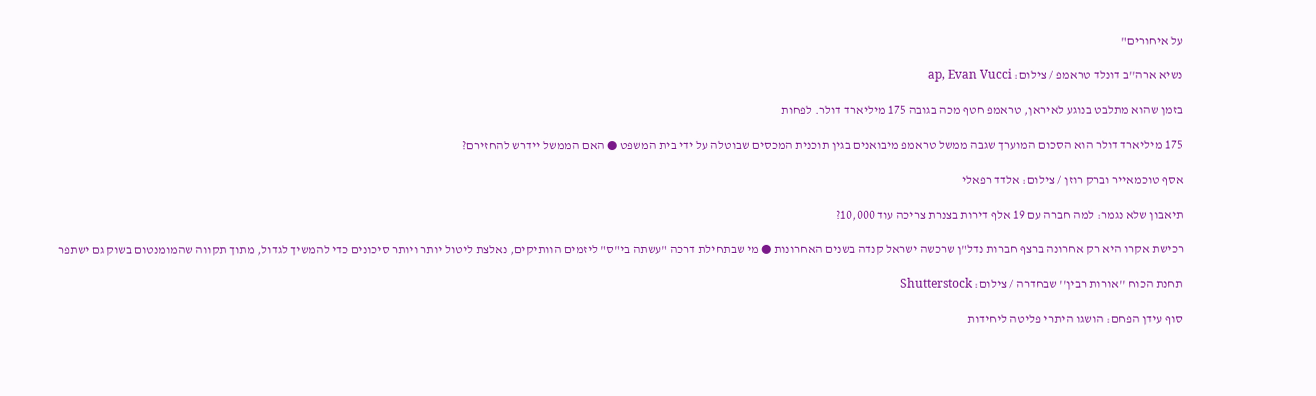על איחורים"

נשיא ארה''ב דונלד טראמפ / צילום: ap, Evan Vucci

בזמן שהוא מתלבט בנוגע לאיראן, טראמפ חטף מכה בגובה 175 מיליארד דולר. לפחות

175 מיליארד דולר הוא הסכום המוערך שגבה ממשל טראמפ מיבואנים בגין תוכנית המכסים שבוטלה על ידי בית המשפט ● האם הממשל יידרש להחזירם?

אסף טוכמאייר וברק רוזן / צילום: אלדד רפאלי

תיאבון שלא נגמר: למה חברה עם 19 אלף דירות בצנרת צריכה עוד 10,000?

רכישת אקרו היא רק אחרונה ברצף חברות נדל"ן שרכשה ישראל קנדה בשנים האחרונות ● מי שבתחילת דרכה "עשתה בי"ס" ליזמים הוותיקים, נאלצת ליטול יותר ויותר סיכונים כדי להמשיך לגדול, מתוך תקווה שהמומנטום בשוק גם ישתפר

תחנת הכוח ''אורות רבין'' שבחדרה / צילום: Shutterstock

סוף עידן הפחם: הושגו היתרי פליטה ליחידות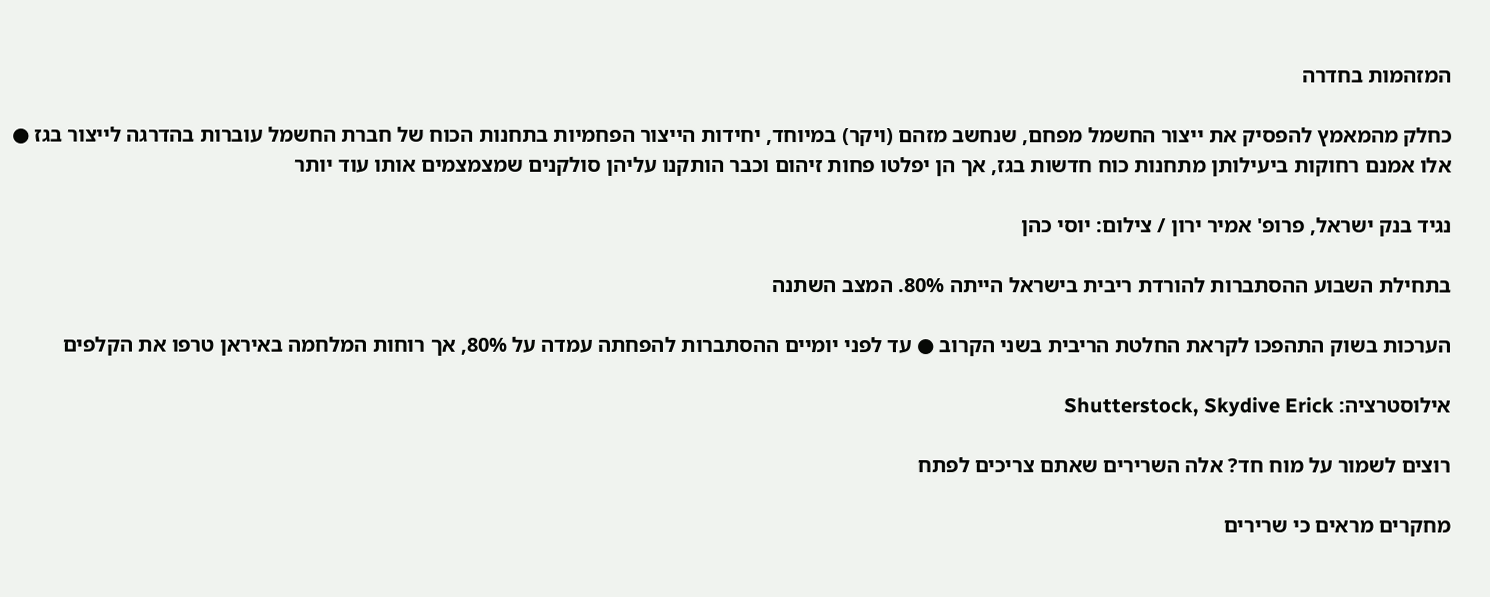המזהמות בחדרה

כחלק מהמאמץ להפסיק את ייצור החשמל מפחם, שנחשב מזהם (ויקר) במיוחד, יחידות הייצור הפחמיות בתחנות הכוח של חברת החשמל עוברות בהדרגה לייצור בגז ● אלו אמנם רחוקות ביעילותן מתחנות כוח חדשות בגז, אך הן יפלטו פחות זיהום וכבר הותקנו עליהן סולקנים שמצמצמים אותו עוד יותר

נגיד בנק ישראל, פרופ' אמיר ירון / צילום: יוסי כהן

בתחילת השבוע ההסתברות להורדת ריבית בישראל הייתה 80%. המצב השתנה

הערכות בשוק התהפכו לקראת החלטת הריבית בשני הקרוב ● עד לפני יומיים ההסתברות להפחתה עמדה על 80%, אך רוחות המלחמה באיראן טרפו את הקלפים

אילוסטרציה: Shutterstock, Skydive Erick

רוצים לשמור על מוח חד? אלה השרירים שאתם צריכים לפתח

מחקרים מראים כי שרירים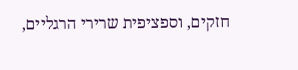חזקים, וספציפית שרירי הרגליים,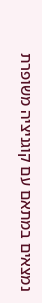נמצאים במתאם עם קוגניציה משופרת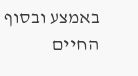באמצע ובסוף החיים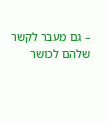– גם מעבר לקשר שלהם לכושר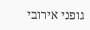גופני אירובי